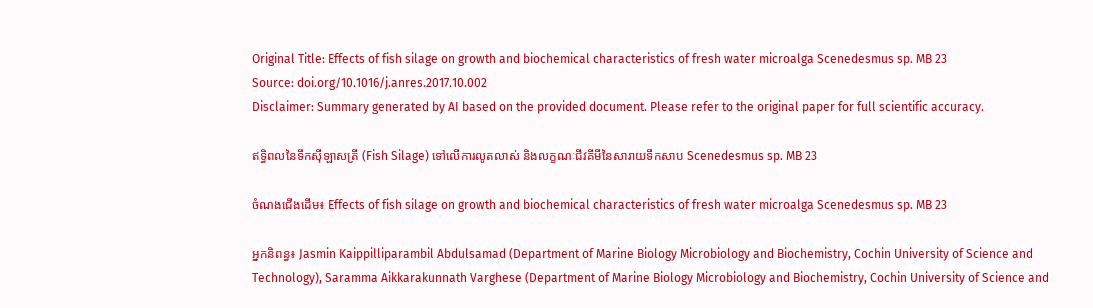Original Title: Effects of fish silage on growth and biochemical characteristics of fresh water microalga Scenedesmus sp. MB 23
Source: doi.org/10.1016/j.anres.2017.10.002
Disclaimer: Summary generated by AI based on the provided document. Please refer to the original paper for full scientific accuracy.

ឥទ្ធិពលនៃទឹកស៊ីឡាសត្រី (Fish Silage) ទៅលើការលូតលាស់ និងលក្ខណៈជីវគីមីនៃសារាយទឹកសាប Scenedesmus sp. MB 23

ចំណងជើងដើម៖ Effects of fish silage on growth and biochemical characteristics of fresh water microalga Scenedesmus sp. MB 23

អ្នកនិពន្ធ៖ Jasmin Kaippilliparambil Abdulsamad (Department of Marine Biology Microbiology and Biochemistry, Cochin University of Science and Technology), Saramma Aikkarakunnath Varghese (Department of Marine Biology Microbiology and Biochemistry, Cochin University of Science and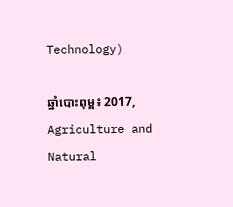Technology)

ឆ្នាំបោះពុម្ព៖ 2017, Agriculture and Natural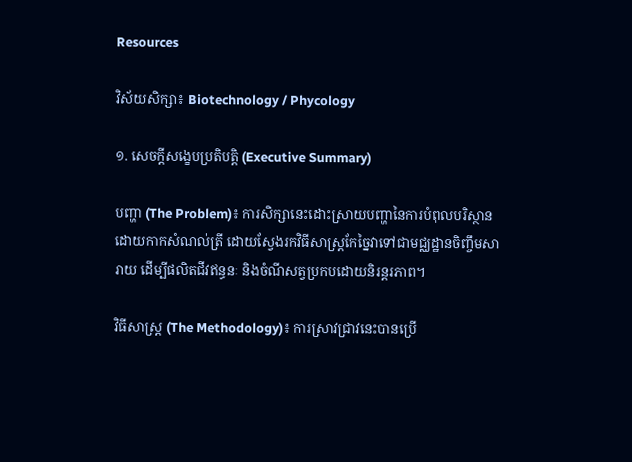Resources

វិស័យសិក្សា៖ Biotechnology / Phycology

១. សេចក្តីសង្ខេបប្រតិបត្តិ (Executive Summary)

បញ្ហា (The Problem)៖ ការសិក្សានេះដោះស្រាយបញ្ហានៃការបំពុលបរិស្ថានដោយកាកសំណល់ត្រី ដោយស្វែងរកវិធីសាស្រ្តកែច្នៃវាទៅជាមជ្ឈដ្ឋានចិញ្ចឹមសារាយ ដើម្បីផលិតជីវឥន្ធនៈ និងចំណីសត្វប្រកបដោយនិរន្តរភាព។

វិធីសាស្ត្រ (The Methodology)៖ ការស្រាវជ្រាវនេះបានប្រើ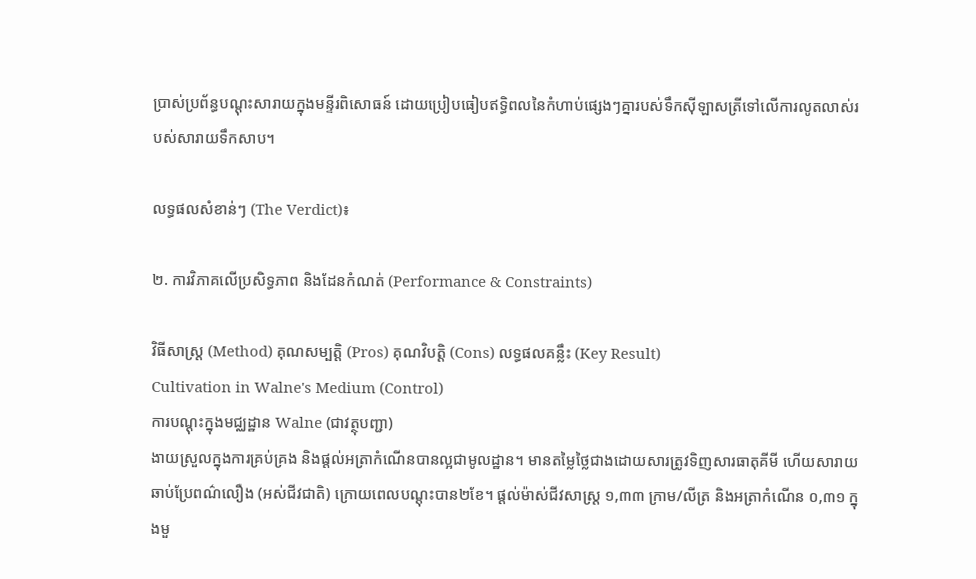ប្រាស់ប្រព័ន្ធបណ្តុះសារាយក្នុងមន្ទីរពិសោធន៍ ដោយប្រៀបធៀបឥទ្ធិពលនៃកំហាប់ផ្សេងៗគ្នារបស់ទឹកស៊ីឡាសត្រីទៅលើការលូតលាស់របស់សារាយទឹកសាប។

លទ្ធផលសំខាន់ៗ (The Verdict)៖

២. ការវិភាគលើប្រសិទ្ធភាព និងដែនកំណត់ (Performance & Constraints)

វិធីសាស្ត្រ (Method) គុណសម្បត្តិ (Pros) គុណវិបត្តិ (Cons) លទ្ធផលគន្លឹះ (Key Result)
Cultivation in Walne's Medium (Control)
ការបណ្តុះក្នុងមជ្ឈដ្ឋាន Walne (ជាវត្ថុបញ្ជា)
ងាយស្រួលក្នុងការគ្រប់គ្រង និងផ្តល់អត្រាកំណើនបានល្អជាមូលដ្ឋាន។ មានតម្លៃថ្លៃជាងដោយសារត្រូវទិញសារធាតុគីមី ហើយសារាយឆាប់ប្រែពណ៌លឿង (អស់ជីវជាតិ) ក្រោយពេលបណ្តុះបាន២ខែ។ ផ្តល់ម៉ាស់ជីវសាស្រ្ត ១,៣៣ ក្រាម/លីត្រ និងអត្រាកំណើន ០,៣១ ក្នុងមួ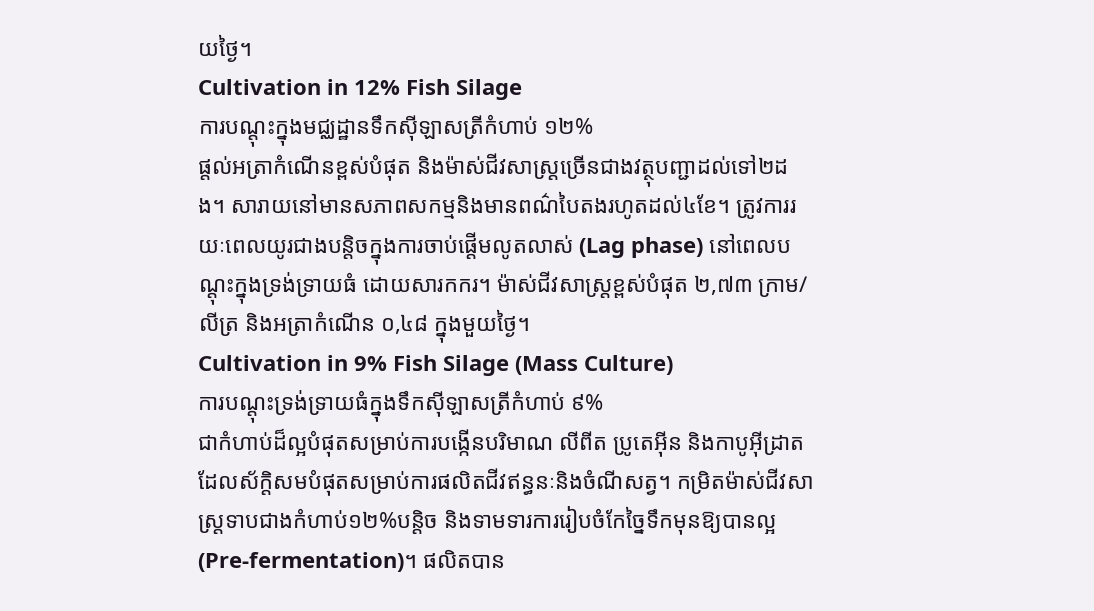យថ្ងៃ។
Cultivation in 12% Fish Silage
ការបណ្តុះក្នុងមជ្ឈដ្ឋានទឹកស៊ីឡាសត្រីកំហាប់ ១២%
ផ្តល់អត្រាកំណើនខ្ពស់បំផុត និងម៉ាស់ជីវសាស្រ្តច្រើនជាងវត្ថុបញ្ជាដល់ទៅ២ដង។ សារាយនៅមានសភាពសកម្មនិងមានពណ៌បៃតងរហូតដល់៤ខែ។ ត្រូវការរយៈពេលយូរជាងបន្តិចក្នុងការចាប់ផ្តើមលូតលាស់ (Lag phase) នៅពេលបណ្តុះក្នុងទ្រង់ទ្រាយធំ ដោយសារកករ។ ម៉ាស់ជីវសាស្រ្តខ្ពស់បំផុត ២,៧៣ ក្រាម/លីត្រ និងអត្រាកំណើន ០,៤៨ ក្នុងមួយថ្ងៃ។
Cultivation in 9% Fish Silage (Mass Culture)
ការបណ្តុះទ្រង់ទ្រាយធំក្នុងទឹកស៊ីឡាសត្រីកំហាប់ ៩%
ជាកំហាប់ដ៏ល្អបំផុតសម្រាប់ការបង្កើនបរិមាណ លីពីត ប្រូតេអ៊ីន និងកាបូអ៊ីដ្រាត ដែលស័ក្តិសមបំផុតសម្រាប់ការផលិតជីវឥន្ធនៈនិងចំណីសត្វ។ កម្រិតម៉ាស់ជីវសាស្ត្រទាបជាងកំហាប់១២%បន្តិច និងទាមទារការរៀបចំកែច្នៃទឹកមុនឱ្យបានល្អ (Pre-fermentation)។ ផលិតបាន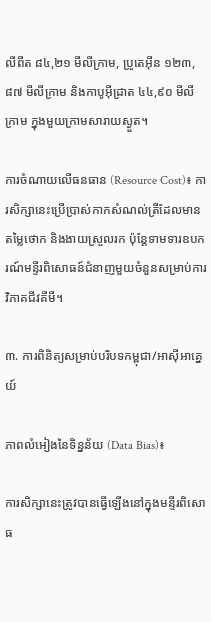លីពីត ៨៤,២១ មីលីក្រាម, ប្រូតេអ៊ីន ១២៣,៨៧ មីលីក្រាម និងកាបូអ៊ីដ្រាត ៤៤,៩០ មីលីក្រាម ក្នុងមួយក្រាមសារាយស្ងួត។

ការចំណាយលើធនធាន (Resource Cost)៖ ការសិក្សានេះប្រើប្រាស់កាកសំណល់ត្រីដែលមានតម្លៃថោក និងងាយស្រួលរក ប៉ុន្តែទាមទារឧបករណ៍មន្ទីរពិសោធន៍ជំនាញមួយចំនួនសម្រាប់ការវិភាគជីវគីមី។

៣. ការពិនិត្យសម្រាប់បរិបទកម្ពុជា/អាស៊ីអាគ្នេយ៍

ភាពលំអៀងនៃទិន្នន័យ (Data Bias)៖

ការសិក្សានេះត្រូវបានធ្វើឡើងនៅក្នុងមន្ទីរពិសោធ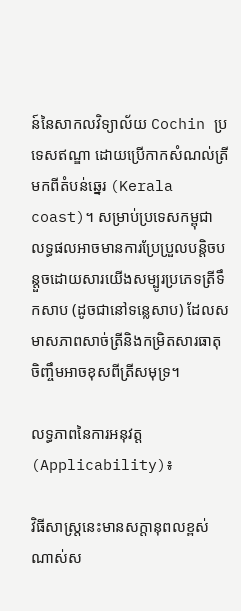ន៍នៃសាកលវិទ្យាល័យ Cochin ប្រទេសឥណ្ឌា ដោយប្រើកាកសំណល់ត្រីមកពីតំបន់ឆ្នេរ (Kerala coast)។ សម្រាប់ប្រទេសកម្ពុជា លទ្ធផលអាចមានការប្រែប្រួលបន្តិចបន្តួចដោយសារយើងសម្បូរប្រភេទត្រីទឹកសាប (ដូចជានៅទន្លេសាប) ដែលសមាសភាពសាច់ត្រីនិងកម្រិតសារធាតុចិញ្ចឹមអាចខុសពីត្រីសមុទ្រ។

លទ្ធភាពនៃការអនុវត្ត (Applicability)៖

វិធីសាស្រ្តនេះមានសក្តានុពលខ្ពស់ណាស់ស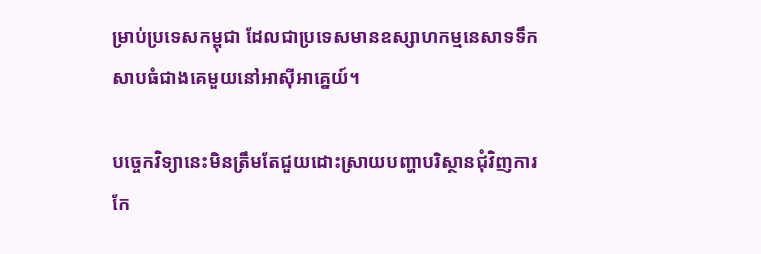ម្រាប់ប្រទេសកម្ពុជា ដែលជាប្រទេសមានឧស្សាហកម្មនេសាទទឹកសាបធំជាងគេមួយនៅអាស៊ីអាគ្នេយ៍។

បច្ចេកវិទ្យានេះមិនត្រឹមតែជួយដោះស្រាយបញ្ហាបរិស្ថានជុំវិញការកែ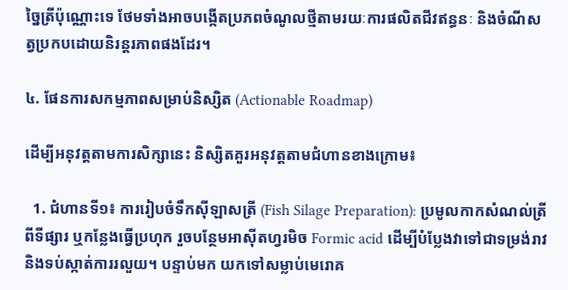ច្នៃត្រីប៉ុណ្ណោះទេ ថែមទាំងអាចបង្កើតប្រភពចំណូលថ្មីតាមរយៈការផលិតជីវឥន្ធនៈ និងចំណីសត្វប្រកបដោយនិរន្តរភាពផងដែរ។

៤. ផែនការសកម្មភាពសម្រាប់និស្សិត (Actionable Roadmap)

ដើម្បីអនុវត្តតាមការសិក្សានេះ និស្សិតគួរអនុវត្តតាមជំហានខាងក្រោម៖

  1. ជំហានទី១៖ ការរៀបចំទឹកស៊ីឡាសត្រី (Fish Silage Preparation): ប្រមូលកាកសំណល់ត្រីពីទីផ្សារ ឬកន្លែងធ្វើប្រហុក រួចបន្ថែមអាស៊ីតហ្វរមិច Formic acid ដើម្បីបំប្លែងវាទៅជាទម្រង់រាវ និងទប់ស្កាត់ការរលួយ។ បន្ទាប់មក យកទៅសម្លាប់មេរោគ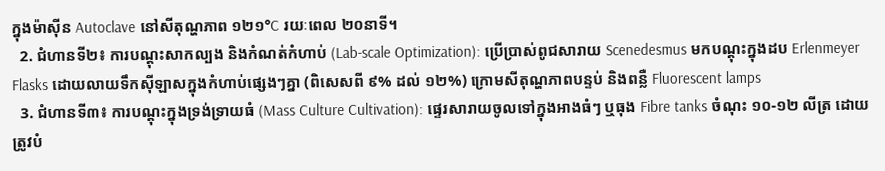ក្នុងម៉ាស៊ីន Autoclave នៅសីតុណ្ហភាព ១២១°C រយៈពេល ២០នាទី។
  2. ជំហានទី២៖ ការបណ្តុះសាកល្បង និងកំណត់កំហាប់ (Lab-scale Optimization): ប្រើប្រាស់ពូជសារាយ Scenedesmus មកបណ្តុះក្នុងដប Erlenmeyer Flasks ដោយលាយទឹកស៊ីឡាសក្នុងកំហាប់ផ្សេងៗគ្នា (ពិសេសពី ៩% ដល់ ១២%) ក្រោមសីតុណ្ហភាពបន្ទប់ និងពន្លឺ Fluorescent lamps
  3. ជំហានទី៣៖ ការបណ្តុះក្នុងទ្រង់ទ្រាយធំ (Mass Culture Cultivation): ផ្ទេរសារាយចូលទៅក្នុងអាងធំៗ ឬធុង Fibre tanks ចំណុះ ១០-១២ លីត្រ ដោយត្រូវបំ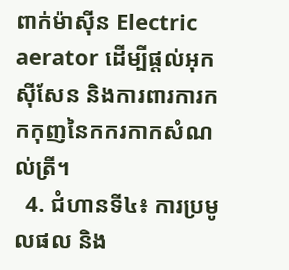ពាក់ម៉ាស៊ីន Electric aerator ដើម្បីផ្តល់អុកស៊ីសែន និងការពារការកកកុញនៃកករកាកសំណល់ត្រី។
  4. ជំហានទី៤៖ ការប្រមូលផល និង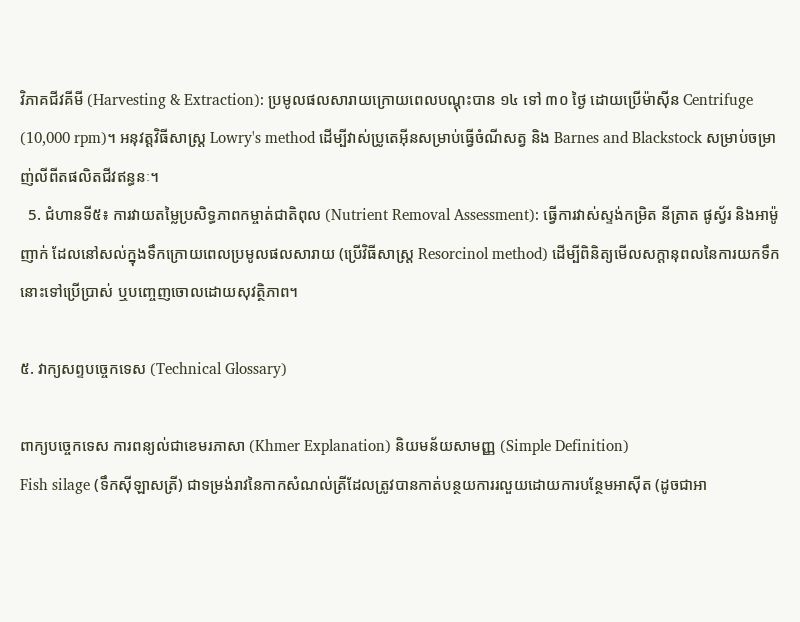វិភាគជីវគីមី (Harvesting & Extraction): ប្រមូលផលសារាយក្រោយពេលបណ្តុះបាន ១៤ ទៅ ៣០ ថ្ងៃ ដោយប្រើម៉ាស៊ីន Centrifuge (10,000 rpm)។ អនុវត្តវិធីសាស្ត្រ Lowry's method ដើម្បីវាស់ប្រូតេអ៊ីនសម្រាប់ធ្វើចំណីសត្វ និង Barnes and Blackstock សម្រាប់ចម្រាញ់លីពីតផលិតជីវឥន្ធនៈ។
  5. ជំហានទី៥៖ ការវាយតម្លៃប្រសិទ្ធភាពកម្ចាត់ជាតិពុល (Nutrient Removal Assessment): ធ្វើការវាស់ស្ទង់កម្រិត នីត្រាត ផូស្វ័រ និងអាម៉ូញាក់ ដែលនៅសល់ក្នុងទឹកក្រោយពេលប្រមូលផលសារាយ (ប្រើវិធីសាស្ត្រ Resorcinol method) ដើម្បីពិនិត្យមើលសក្តានុពលនៃការយកទឹកនោះទៅប្រើប្រាស់ ឬបញ្ចេញចោលដោយសុវត្ថិភាព។

៥. វាក្យសព្ទបច្ចេកទេស (Technical Glossary)

ពាក្យបច្ចេកទេស ការពន្យល់ជាខេមរភាសា (Khmer Explanation) និយមន័យសាមញ្ញ (Simple Definition)
Fish silage (ទឹកស៊ីឡាសត្រី) ជាទម្រង់រាវនៃកាកសំណល់ត្រីដែលត្រូវបានកាត់បន្ថយការរលួយដោយការបន្ថែមអាស៊ីត (ដូចជាអា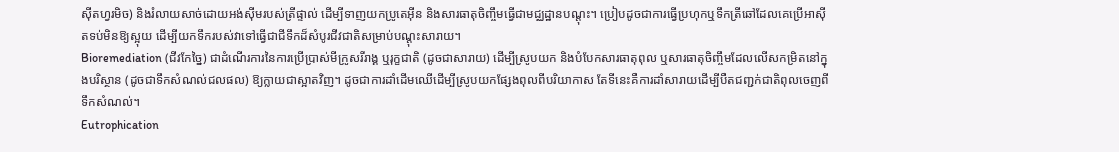ស៊ីតហ្វរមិច) និងរំលាយសាច់ដោយអង់ស៊ីមរបស់ត្រីផ្ទាល់ ដើម្បីទាញយកប្រូតេអ៊ីន និងសារធាតុចិញ្ចឹមធ្វើជាមជ្ឈដ្ឋានបណ្តុះ។ ប្រៀបដូចជាការធ្វើប្រហុកឬទឹកត្រីឆៅដែលគេប្រើអាស៊ីតទប់មិនឱ្យស្អុយ ដើម្បីយកទឹករបស់វាទៅធ្វើជាជីទឹកដ៏សំបូរជីវជាតិសម្រាប់បណ្តុះសារាយ។
Bioremediation (ជីវកែច្នៃ) ជាដំណើរការនៃការប្រើប្រាស់មីក្រូសរីរាង្គ ឬរុក្ខជាតិ (ដូចជាសារាយ) ដើម្បីស្រូបយក និងបំបែកសារធាតុពុល ឬសារធាតុចិញ្ចឹមដែលលើសកម្រិតនៅក្នុងបរិស្ថាន (ដូចជាទឹកសំណល់ជលផល) ឱ្យក្លាយជាស្អាតវិញ។ ដូចជាការដាំដើមឈើដើម្បីស្រូបយកផ្សែងពុលពីបរិយាកាស តែទីនេះគឺការដាំសារាយដើម្បីបឺតជញ្ជក់ជាតិពុលចេញពីទឹកសំណល់។
Eutrophication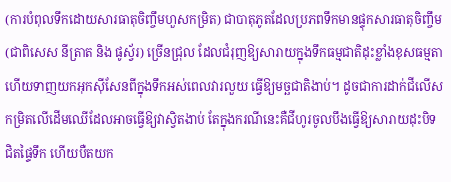(ការបំពុលទឹកដោយសារធាតុចិញ្ចឹមហួសកម្រិត) ជាបាតុភូតដែលប្រភពទឹកមានផ្ទុកសារធាតុចិញ្ចឹម (ជាពិសេស នីត្រាត និង ផូស្វ័រ) ច្រើនជ្រុល ដែលជំរុញឱ្យសារាយក្នុងទឹកធម្មជាតិដុះខ្លាំងខុសធម្មតា ហើយទាញយកអុកស៊ីសែនពីក្នុងទឹកអស់ពេលវារលួយ ធ្វើឱ្យមច្ឆជាតិងាប់។ ដូចជាការដាក់ជីលើសកម្រិតលើដើមឈើដែលអាចធ្វើឱ្យវាស្វិតងាប់ តែក្នុងករណីនេះគឺជីហូរចូលបឹងធ្វើឱ្យសារាយដុះបិទជិតផ្ទៃទឹក ហើយបឺតយក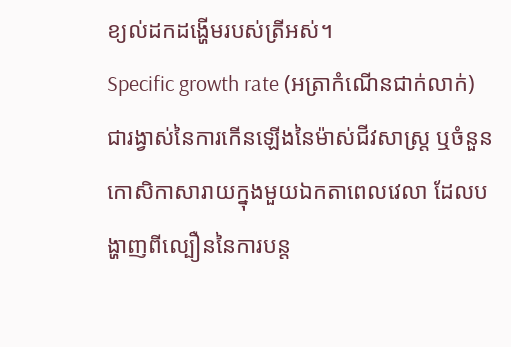ខ្យល់ដកដង្ហើមរបស់ត្រីអស់។
Specific growth rate (អត្រាកំណើនជាក់លាក់) ជារង្វាស់នៃការកើនឡើងនៃម៉ាស់ជីវសាស្ត្រ ឬចំនួនកោសិកាសារាយក្នុងមួយឯកតាពេលវេលា ដែលបង្ហាញពីល្បឿននៃការបន្ត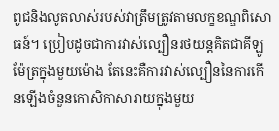ពូជនិងលូតលាស់របស់វាត្រឹមត្រូវតាមលក្ខខណ្ឌពិសោធន៍។ ប្រៀបដូចជាការវាស់ល្បឿនរថយន្តគិតជាគីឡូម៉ែត្រក្នុងមួយម៉ោង តែនេះគឺការវាស់ល្បឿននៃការកើនឡើងចំនួនកោសិកាសារាយក្នុងមួយ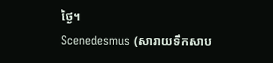ថ្ងៃ។
Scenedesmus (សារាយទឹកសាប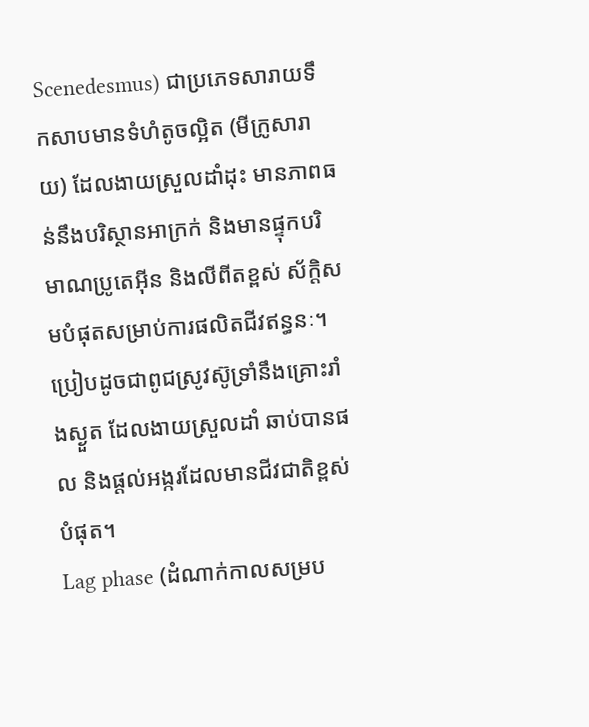Scenedesmus) ជាប្រភេទសារាយទឹកសាបមានទំហំតូចល្អិត (មីក្រូសារាយ) ដែលងាយស្រួលដាំដុះ មានភាពធន់នឹងបរិស្ថានអាក្រក់ និងមានផ្ទុកបរិមាណប្រូតេអ៊ីន និងលីពីតខ្ពស់ ស័ក្តិសមបំផុតសម្រាប់ការផលិតជីវឥន្ធនៈ។ ប្រៀបដូចជាពូជស្រូវស៊ូទ្រាំនឹងគ្រោះរាំងស្ងួត ដែលងាយស្រួលដាំ ឆាប់បានផល និងផ្តល់អង្ករដែលមានជីវជាតិខ្ពស់បំផុត។
Lag phase (ដំណាក់កាលសម្រប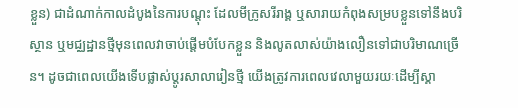ខ្លួន) ជាដំណាក់កាលដំបូងនៃការបណ្តុះ ដែលមីក្រូសរីរាង្គ ឬសារាយកំពុងសម្របខ្លួនទៅនឹងបរិស្ថាន ឬមជ្ឈដ្ឋានថ្មីមុនពេលវាចាប់ផ្តើមបំបែកខ្លួន និងលូតលាស់យ៉ាងលឿនទៅជាបរិមាណច្រើន។ ដូចជាពេលយើងទើបផ្លាស់ប្តូរសាលារៀនថ្មី យើងត្រូវការពេលវេលាមួយរយៈដើម្បីស្គា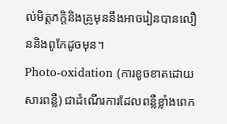ល់មិត្តភក្តិនិងគ្រូមុននឹងអាចរៀនបានលឿននិងពូកែដូចមុន។
Photo-oxidation (ការខូចខាតដោយសារពន្លឺ) ជាដំណើរការដែលពន្លឺខ្លាំងពេក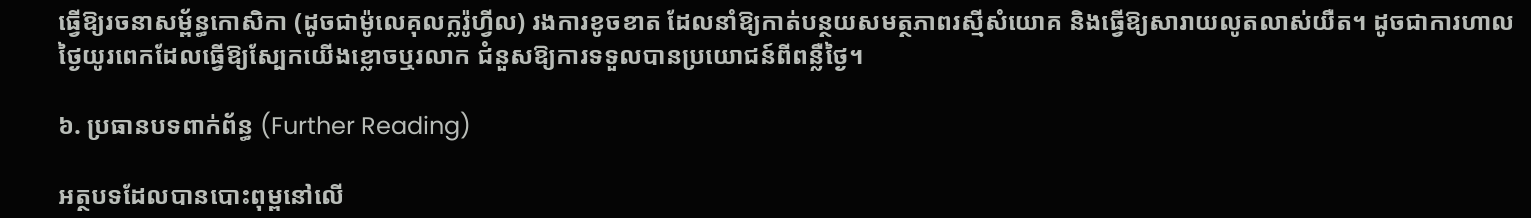ធ្វើឱ្យរចនាសម្ព័ន្ធកោសិកា (ដូចជាម៉ូលេគុលក្លរ៉ូហ្វីល) រងការខូចខាត ដែលនាំឱ្យកាត់បន្ថយសមត្ថភាពរស្មីសំយោគ និងធ្វើឱ្យសារាយលូតលាស់យឺត។ ដូចជាការហាលថ្ងៃយូរពេកដែលធ្វើឱ្យស្បែកយើងខ្លោចឬរលាក ជំនួសឱ្យការទទួលបានប្រយោជន៍ពីពន្លឺថ្ងៃ។

៦. ប្រធានបទពាក់ព័ន្ធ (Further Reading)

អត្ថបទដែលបានបោះពុម្ពនៅលើ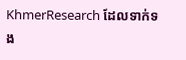KhmerResearch ដែលទាក់ទង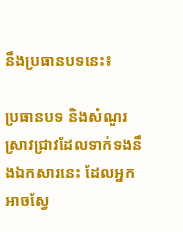នឹងប្រធានបទនេះ៖

ប្រធានបទ និងសំណួរស្រាវជ្រាវដែលទាក់ទងនឹងឯកសារនេះ ដែលអ្នកអាចស្វែ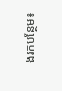ងរកបន្ថែម៖